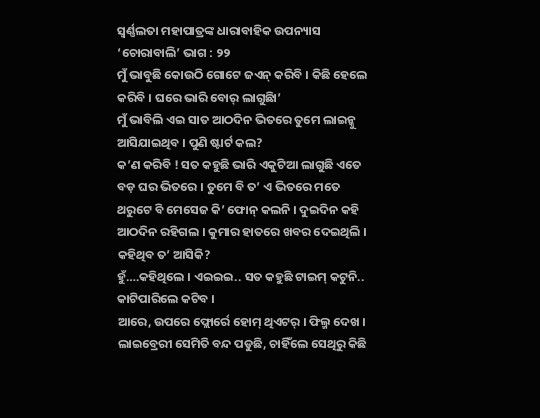ସ୍ୱର୍ଣ୍ଣଲତା ମହାପାତ୍ରଙ୍କ ଧାରାବାହିକ ଉପନ୍ୟାସ ‘ଚୋରାବାଲି’ ଭାଗ : ୨୨
ମୁଁ ଭାବୁଛି କୋଉଠି ଗୋଟେ ଜଏନ୍ କରିବି । କିଛି ହେଲେ କରିବି । ଘରେ ଭାରି ବୋର୍ ଲାଗୁଛିା’
ମୁଁ ଭାବିଲି ଏଇ ସାତ ଆଠଦିନ ଭିତରେ ତୁମେ ଲାଇନ୍କୁ ଆସିଯାଇଥିବ । ପୁଣି ଷ୍ଟାର୍ଟ କଲ?
କ’ଣ କରିବି ! ସତ କହୁଛି ଭାରି ଏକୁଟିଆ ଲାଗୁଛି ଏତେ ବଡ଼ ଘର ଭିତରେ । ତୁମେ ବି ତ’ ଏ ଭିତରେ ମତେ ଥରୁଟେ ବି ମେସେଜ କି’ ଫୋନ୍ କଲନି । ଦୁଇଦିନ କହି ଆଠଦିନ ରହିଗଲ । କୁମାର ହାତରେ ଖବର ଦେଇଥିଲି । କହିଥିବ ତ’ ଆସିକି?
ହୁଁ….କହିଥିଲେ । ଏଇଇଇ.. ସତ କହୁଛି ଟାଇମ୍ କଟୁନି.. କାଟିପାରିଲେ କଟିବ ।
ଆରେ, ଉପରେ ଫ୍ଲୋର୍ରେ ହୋମ୍ ଥିଏଟର୍ । ଫିଲ୍ମ ଦେଖ । ଲାଇବ୍ରେରୀ ସେମିତି ବନ୍ଦ ପଡୁଛି, ଚାହିଁଲେ ସେଥିରୁ କିଛି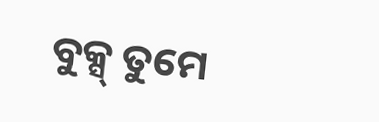ବୁକ୍ସ୍ ତୁମେ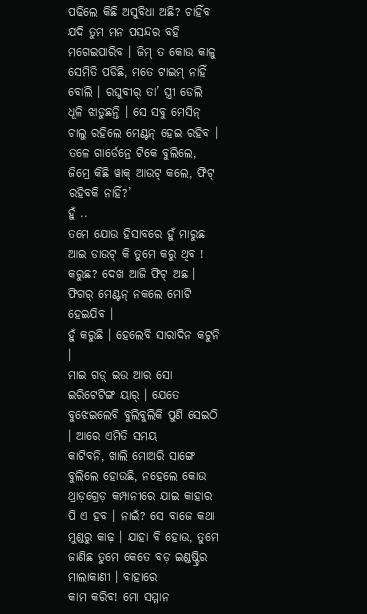ପଢିଲେ କିଛି ଅସୁବିଧା ଅଛି? ଚାହିଁବ ଯଦି ତୁମ ମନ ପସନ୍ଦର ବହି ମଗେଇପାରିବ । ଜିମ୍ ତ କୋଉ କାଳୁ
ସେମିତି ପଡିଛି, ମତେ ଟାଇମ୍ ନାହିଁ ବୋଲି । ରଘୁବୀର୍ ତା’ ସ୍ତ୍ରୀ ଡେଲି ଧୂଳି ଝାଡୁଛନ୍ତି । ସେ ସବୁ ମେସିନ୍ ଚାଲୁ ରହିଲେ ମେଣ୍ଟନ୍ ହେଇ ରହିବ । ତଳେ ଗାର୍ଡେନ୍ରେ ଟିକେ ବୁଲିଲେ, ଜିମ୍ରେ କିଛି ୱାକ୍ ଆଉଟ୍ କଲେ, ଫିଟ୍ ରହିବକି ନାହିଁ?’
ହୁଁ ..
ତମେ ଯୋଉ ହିସାବରେ ହୁଁ ମାରୁଛ ଆଇ ଡାଉଟ୍ କି ତୁମେ କରୁ ଥିବ ! କରୁଛ? ଦେଖ ଆଜି ଫିଟ୍ ଅଛ । ଫିଗର୍ ମେଣ୍ଟନ୍ ନକଲେ ମୋଟି ହେଇଯିବ ।
ହୁଁ କରୁଛି । ହେଲେବି ସାରାଦିନ କଟୁନି ।
ମାଇ ଗଡ଼୍ ଇଉ ଆର ସୋ ଇରିଟେଟିଙ୍ଗ ୟାର୍ । ଯେତେ ବୁଝେଇଲେବି ବୁଲିବୁଲିକି ପୁଣି ସେଇଠି । ଆରେ ଏମିତି ସମୟ
କାଟିବନି, ଖାଲି ମୋଅରି ସାଙ୍ଗେ ବୁଲିଲେ ହୋଉଛି, ନହେଲେ କୋଉ ଥ୍ରାଡ଼ଗ୍ରେଡ଼ କମ୍ପାନୀରେ ଯାଇ କାହାର ପି ଏ ହବ । ନାଇଁ? ସେ ବାଜେ କଥା ମୁଣ୍ଡରୁ କାଢ଼ । ଯାହା ବି ହୋଉ, ତୁମେ ଜାଣିଛ ତୁମେ କେତେ ବଡ଼ ଇଣ୍ଡଷ୍ଟ୍ରିର ମାଲାକାଣୀ । ବାହାରେ
କାମ କରିବ! ମୋ ସମ୍ମାନ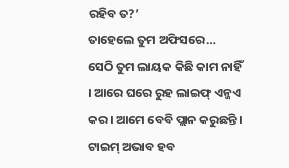ରହିବ ତ?’
ତାହେଲେ ତୁମ ଅଫିସରେ…
ସେଠି ତୁମ ଲାୟକ କିଛି କାମ ନାହିଁ । ଆରେ ଘରେ ରୁହ ଲାଇଫ୍ ଏନ୍ଜଏ କର । ଆମେ ବେବି ପ୍ଲାନ କରୁଛନ୍ତି । ଟାଇମ୍ ଅଭାବ ହବ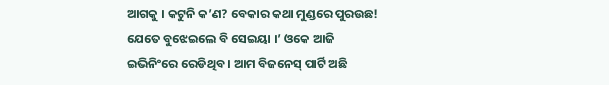ଆଗକୁ । କଟୁନି କ’ଣ? ବେକାର କଥା ମୁଣ୍ଡରେ ପୁରଉଛ! ଯେତେ ବୁଝେଇଲେ ବି ସେଇୟା ।’ ଓକେ ଆଜି ଇଭିନିଂରେ ରେଡିଥିବ । ଆମ ବିଜନେସ୍ ପାର୍ଟି ଅଛି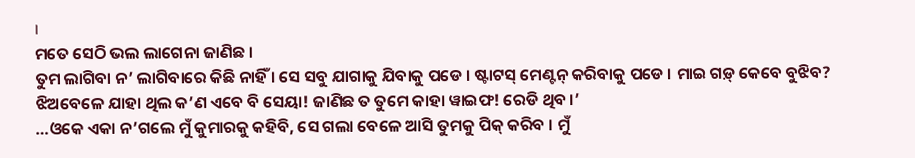।
ମତେ ସେଠି ଭଲ ଲାଗେନା ଜାଣିଛ ।
ତୁମ ଲାଗିବା ନ’ ଲାଗିବାରେ କିଛି ନାହିଁ । ସେ ସବୁ ଯାଗାକୁ ଯିବାକୁ ପଡେ । ଷ୍ଟାଟସ୍ ମେଣ୍ଟନ୍ କରିବାକୁ ପଡେ । ମାଇ ଗଡ଼୍ କେବେ ବୁଝିବ?
ଝିଅବେଳେ ଯାହା ଥିଲ କ’ଣ ଏବେ ବି ସେୟା! ଜାଣିଛ ତ ତୁମେ କାହା ୱାଇଫ! ରେଡି ଥିବ ।’
…ଓକେ ଏକା ନ’ଗଲେ ମୁଁ କୁମାରକୁ କହିବି, ସେ ଗଲା ବେଳେ ଆସି ତୁମକୁ ପିକ୍ କରିବ । ମୁଁ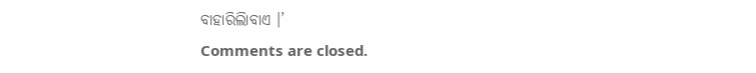ବାହାରିଲିାବାଏ ।’
Comments are closed.